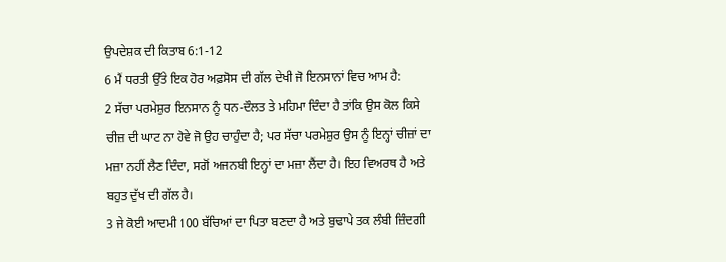ਉਪਦੇਸ਼ਕ ਦੀ ਕਿਤਾਬ 6:1-12
6 ਮੈਂ ਧਰਤੀ ਉੱਤੇ ਇਕ ਹੋਰ ਅਫ਼ਸੋਸ ਦੀ ਗੱਲ ਦੇਖੀ ਜੋ ਇਨਸਾਨਾਂ ਵਿਚ ਆਮ ਹੈ:
2 ਸੱਚਾ ਪਰਮੇਸ਼ੁਰ ਇਨਸਾਨ ਨੂੰ ਧਨ-ਦੌਲਤ ਤੇ ਮਹਿਮਾ ਦਿੰਦਾ ਹੈ ਤਾਂਕਿ ਉਸ ਕੋਲ ਕਿਸੇ ਚੀਜ਼ ਦੀ ਘਾਟ ਨਾ ਹੋਵੇ ਜੋ ਉਹ ਚਾਹੁੰਦਾ ਹੈ; ਪਰ ਸੱਚਾ ਪਰਮੇਸ਼ੁਰ ਉਸ ਨੂੰ ਇਨ੍ਹਾਂ ਚੀਜ਼ਾਂ ਦਾ ਮਜ਼ਾ ਨਹੀਂ ਲੈਣ ਦਿੰਦਾ, ਸਗੋਂ ਅਜਨਬੀ ਇਨ੍ਹਾਂ ਦਾ ਮਜ਼ਾ ਲੈਂਦਾ ਹੈ। ਇਹ ਵਿਅਰਥ ਹੈ ਅਤੇ ਬਹੁਤ ਦੁੱਖ ਦੀ ਗੱਲ ਹੈ।
3 ਜੇ ਕੋਈ ਆਦਮੀ 100 ਬੱਚਿਆਂ ਦਾ ਪਿਤਾ ਬਣਦਾ ਹੈ ਅਤੇ ਬੁਢਾਪੇ ਤਕ ਲੰਬੀ ਜ਼ਿੰਦਗੀ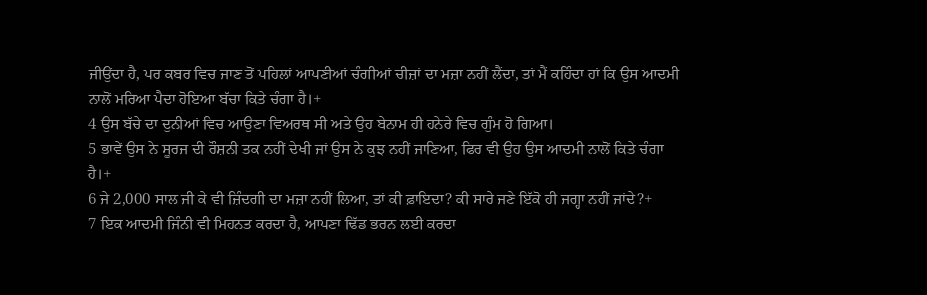ਜੀਉਂਦਾ ਹੈ, ਪਰ ਕਬਰ ਵਿਚ ਜਾਣ ਤੋਂ ਪਹਿਲਾਂ ਆਪਣੀਆਂ ਚੰਗੀਆਂ ਚੀਜ਼ਾਂ ਦਾ ਮਜ਼ਾ ਨਹੀਂ ਲੈਂਦਾ, ਤਾਂ ਮੈਂ ਕਹਿੰਦਾ ਹਾਂ ਕਿ ਉਸ ਆਦਮੀ ਨਾਲੋਂ ਮਰਿਆ ਪੈਦਾ ਹੋਇਆ ਬੱਚਾ ਕਿਤੇ ਚੰਗਾ ਹੈ।+
4 ਉਸ ਬੱਚੇ ਦਾ ਦੁਨੀਆਂ ਵਿਚ ਆਉਣਾ ਵਿਅਰਥ ਸੀ ਅਤੇ ਉਹ ਬੇਨਾਮ ਹੀ ਹਨੇਰੇ ਵਿਚ ਗੁੰਮ ਹੋ ਗਿਆ।
5 ਭਾਵੇਂ ਉਸ ਨੇ ਸੂਰਜ ਦੀ ਰੌਸ਼ਨੀ ਤਕ ਨਹੀਂ ਦੇਖੀ ਜਾਂ ਉਸ ਨੇ ਕੁਝ ਨਹੀਂ ਜਾਣਿਆ, ਫਿਰ ਵੀ ਉਹ ਉਸ ਆਦਮੀ ਨਾਲੋਂ ਕਿਤੇ ਚੰਗਾ ਹੈ।+
6 ਜੇ 2,000 ਸਾਲ ਜੀ ਕੇ ਵੀ ਜ਼ਿੰਦਗੀ ਦਾ ਮਜ਼ਾ ਨਹੀਂ ਲਿਆ, ਤਾਂ ਕੀ ਫ਼ਾਇਦਾ? ਕੀ ਸਾਰੇ ਜਣੇ ਇੱਕੋ ਹੀ ਜਗ੍ਹਾ ਨਹੀਂ ਜਾਂਦੇ?+
7 ਇਕ ਆਦਮੀ ਜਿੰਨੀ ਵੀ ਮਿਹਨਤ ਕਰਦਾ ਹੈ, ਆਪਣਾ ਢਿੱਡ ਭਰਨ ਲਈ ਕਰਦਾ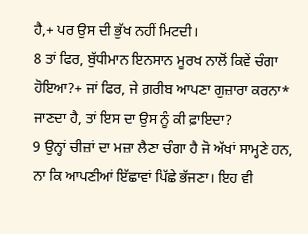ਹੈ,+ ਪਰ ਉਸ ਦੀ ਭੁੱਖ ਨਹੀਂ ਮਿਟਦੀ।
8 ਤਾਂ ਫਿਰ, ਬੁੱਧੀਮਾਨ ਇਨਸਾਨ ਮੂਰਖ ਨਾਲੋਂ ਕਿਵੇਂ ਚੰਗਾ ਹੋਇਆ?+ ਜਾਂ ਫਿਰ, ਜੇ ਗ਼ਰੀਬ ਆਪਣਾ ਗੁਜ਼ਾਰਾ ਕਰਨਾ* ਜਾਣਦਾ ਹੈ, ਤਾਂ ਇਸ ਦਾ ਉਸ ਨੂੰ ਕੀ ਫ਼ਾਇਦਾ?
9 ਉਨ੍ਹਾਂ ਚੀਜ਼ਾਂ ਦਾ ਮਜ਼ਾ ਲੈਣਾ ਚੰਗਾ ਹੈ ਜੋ ਅੱਖਾਂ ਸਾਮ੍ਹਣੇ ਹਨ, ਨਾ ਕਿ ਆਪਣੀਆਂ ਇੱਛਾਵਾਂ ਪਿੱਛੇ ਭੱਜਣਾ। ਇਹ ਵੀ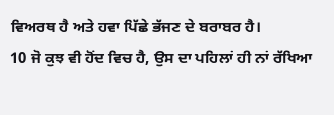ਵਿਅਰਥ ਹੈ ਅਤੇ ਹਵਾ ਪਿੱਛੇ ਭੱਜਣ ਦੇ ਬਰਾਬਰ ਹੈ।
10 ਜੋ ਕੁਝ ਵੀ ਹੋਂਦ ਵਿਚ ਹੈ, ਉਸ ਦਾ ਪਹਿਲਾਂ ਹੀ ਨਾਂ ਰੱਖਿਆ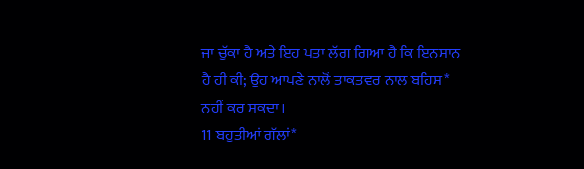ਜਾ ਚੁੱਕਾ ਹੈ ਅਤੇ ਇਹ ਪਤਾ ਲੱਗ ਗਿਆ ਹੈ ਕਿ ਇਨਸਾਨ ਹੈ ਹੀ ਕੀ; ਉਹ ਆਪਣੇ ਨਾਲੋਂ ਤਾਕਤਵਰ ਨਾਲ ਬਹਿਸ* ਨਹੀਂ ਕਰ ਸਕਦਾ।
11 ਬਹੁਤੀਆਂ ਗੱਲਾਂ*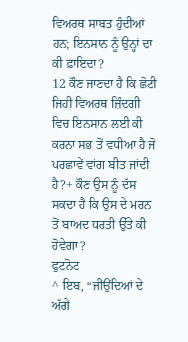ਵਿਅਰਥ ਸਾਬਤ ਹੁੰਦੀਆਂ ਹਨ; ਇਨਸਾਨ ਨੂੰ ਉਨ੍ਹਾਂ ਦਾ ਕੀ ਫ਼ਾਇਦਾ?
12 ਕੌਣ ਜਾਣਦਾ ਹੈ ਕਿ ਛੋਟੀ ਜਿਹੀ ਵਿਅਰਥ ਜ਼ਿੰਦਗੀ ਵਿਚ ਇਨਸਾਨ ਲਈ ਕੀ ਕਰਨਾ ਸਭ ਤੋਂ ਵਧੀਆ ਹੈ ਜੋ ਪਰਛਾਵੇਂ ਵਾਂਗ ਬੀਤ ਜਾਂਦੀ ਹੈ?+ ਕੌਣ ਉਸ ਨੂੰ ਦੱਸ ਸਕਦਾ ਹੈ ਕਿ ਉਸ ਦੇ ਮਰਨ ਤੋਂ ਬਾਅਦ ਧਰਤੀ ਉੱਤੇ ਕੀ ਹੋਵੇਗਾ?
ਫੁਟਨੋਟ
^ ਇਬ, “ਜੀਉਂਦਿਆਂ ਦੇ ਅੱਗੇ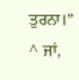ਤੁਰਨਾ।”
^ ਜਾਂ,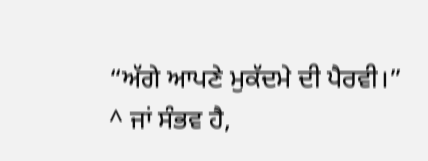“ਅੱਗੇ ਆਪਣੇ ਮੁਕੱਦਮੇ ਦੀ ਪੈਰਵੀ।”
^ ਜਾਂ ਸੰਭਵ ਹੈ,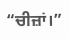“ਚੀਜ਼ਾਂ।”